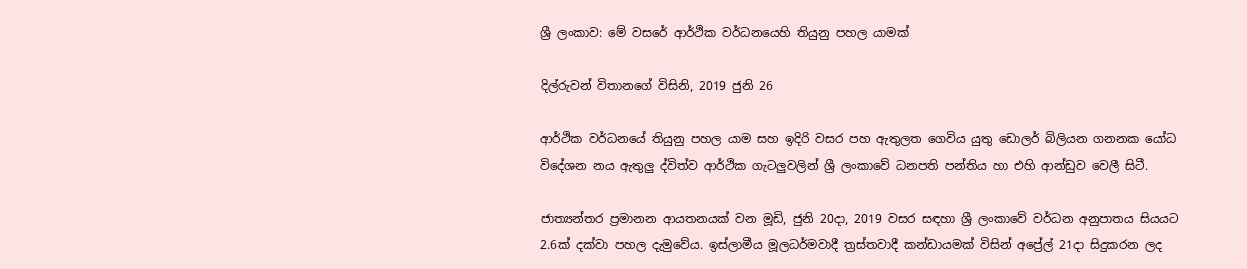ශ්‍රී ලංකාව: මේ වසරේ ආර්ථික වර්ධනයෙහි තියුනු පහල යාමක්

දිල්රුවන් විතානගේ විසිනි, 2019 ජුනි 26

ආර්ථික වර්ධනයේ තියුනු පහල යාම සහ ඉදිරි වසර පහ ඇතුලත ගෙවිය යුතු ඩොලර් බිලියන ගනනක යෝධ විදේශන නය ඇතුලු ද්විත්ව ආර්ථික ගැටලුවලින් ශ්‍රී ලංකාවේ ධනපති පන්තිය හා එහි ආන්ඩුව වෙලී සිටී.

ජාත්‍යන්තර ප්‍රමානන ආයතනයක් වන මූඩි, ජුනි 20දා, 2019 වසර සඳහා ශ්‍රී ලංකාවේ වර්ධන අනුපාතය සියයට 2.6ක් දක්වා පහල දැමුවේය. ඉස්ලාමීය මූලධර්මවාදී ත්‍රස්තවාදී කන්ඩායමක් විසින් අප්‍රේල් 21දා සිදුකරන ලද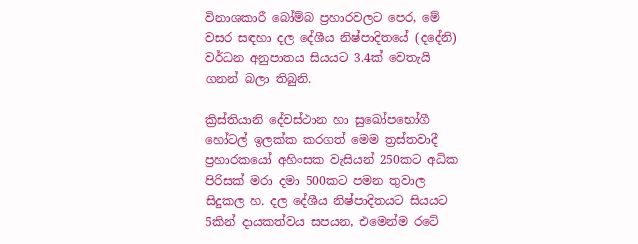විනාශකාරී බෝම්බ ප්‍රහාරවලට පෙර, මේ වසර සඳහා දල දේශීය නිෂ්පාදිතයේ (දදේනි) වර්ධන අනුපාතය සියයට 3.4ක් වෙතැයි ගනන් බලා තිබුනි.

ක්‍රිස්තියානි දේවස්ථාන හා සුඛෝපභෝගී හෝටල් ඉලක්ක කරගත් මෙම ත්‍රස්තවාදී ප්‍රහාරකයෝ අහිංසක වැසියන් 250කට අධික පිරිසක් මරා දමා 500කට පමන තුවාල සිදුකල හ. දල දේශීය නිෂ්පාදිතයට සියයට 5කින් දායකත්වය සපයන, එමෙන්ම රටේ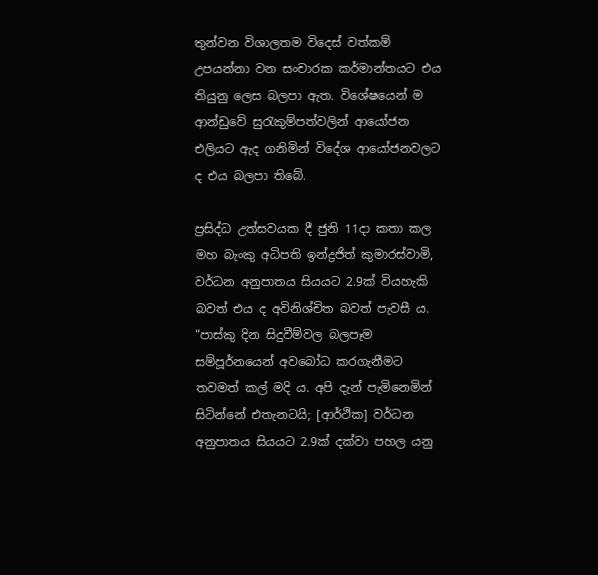තුන්වන විශාලතම විදෙස් වත්කම් උපයන්නා වන සංචාරක කර්මාන්තයට එය තියුනු ලෙස බලපා ඇත. විශේෂයෙන් ම ආන්ඩුවේ සුරැකුම්පත්වලින් ආයෝජන එලියට ඇද ගනිමින් විදේශ ආයෝජනවලට ද එය බලපා තිබේ.

ප්‍රසිද්ධ උත්සවයක දී ජුනි 11දා කතා කල මහ බැංකු අධිපති ඉන්ද්‍රජිත් කුමාරස්වාමි, වර්ධන අනුපාතය සියයට 2.9ක් වියහැකි බවත් එය ද අවිනිශ්චිත බවත් පැවසී ය. “පාස්කු දින සිදුවීම්වල බලපෑම සම්පූර්නයෙන් අවබෝධ කරගැනීමට තවමත් කල් මදි ය. අපි දැන් පැමිනෙමින් සිටින්නේ එතැනටයි; [ආර්ථික] වර්ධන අනුපාතය සියයට 2.9ක් දක්වා පහල යනු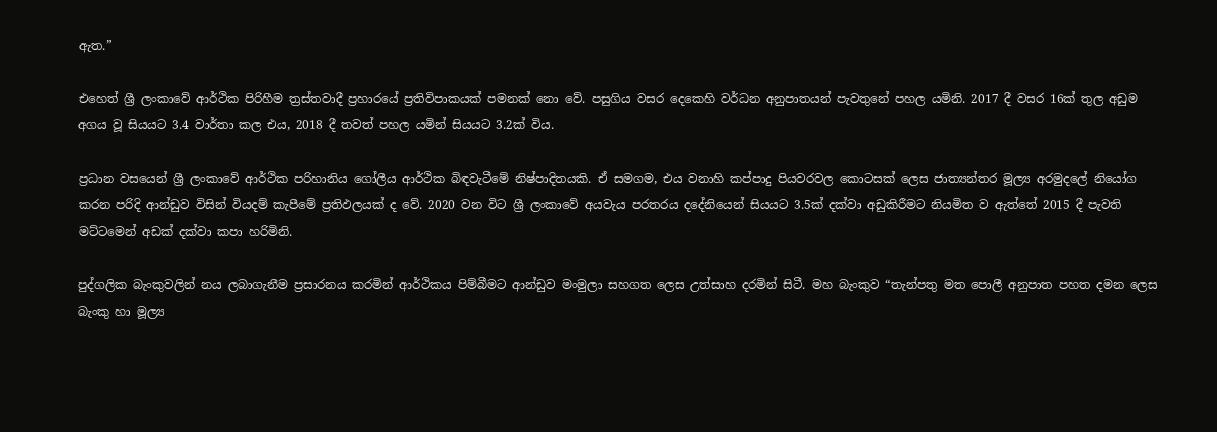ඇත.”

එහෙත් ශ්‍රී ලංකාවේ ආර්ථික පිරිහීම ත්‍රස්තවාදී ප්‍රහාරයේ ප්‍රතිවිපාකයක් පමනක් නො වේ. පසුගිය වසර දෙකෙහි වර්ධන අනුපාතයන් පැවතුනේ පහල යමිනි. 2017 දී වසර 16ක් තුල අඩුම අගය වූ සියයට 3.4 වාර්තා කල එය, 2018 දී තවත් පහල යමින් සියයට 3.2ක් විය.

ප්‍රධාන වසයෙන් ශ්‍රී ලංකාවේ ආර්ථික පරිහානිය ගෝලීය ආර්ථික බිඳවැටීමේ නිෂ්පාදිතයකි. ඒ සමගම, එය වනාහි කප්පාදු පියවරවල කොටසක් ලෙස ජාත්‍යන්තර මූල්‍ය අරමුදලේ නියෝග කරන පරිදි ආන්ඩුව විසින් වියදම් කැපීමේ ප්‍රතිඵලයක් ද වේ. 2020 වන විට ශ්‍රී ලංකාවේ අයවැය පරතරය දදේනියෙන් සියයට 3.5ක් දක්වා අඩුකිරීමට නියමිත ව ඇත්තේ 2015 දී පැවති මට්ටමෙන් අඩක් දක්වා කපා හරිමිනි.

පුද්ගලික බැංකුවලින් නය ලබාගැනීම ප්‍රසාරනය කරමින් ආර්ථිකය පිම්බීමට ආන්ඩුව මංමුලා සහගත ලෙස උත්සාහ දරමින් සිටී. මහ බැංකුව “තැන්පතු මත පොලී අනුපාත පහත දමන ලෙස බැංකු හා මූල්‍ය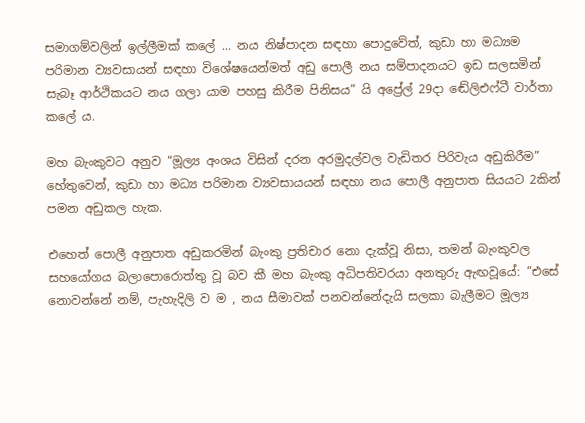සමාගම්වලින් ඉල්ලීමක් කලේ ... නය නිෂ්පාදන සඳහා පොදුවේත්, කුඩා හා මධ්‍යම පරිමාන ව්‍යවසායන් සඳහා විශේෂයෙන්මත් අඩු පොලී නය සම්පාදනයට ඉඩ සලසමින් සැබෑ ආර්ථිකයට නය ගලා යාම පහසු කිරීම පිනිසය” යි අප්‍රේල් 29දා ඬේලිඑෆ්ටී වාර්තා කලේ ය.

මහ බැංකුවට අනුව “මූල්‍ය අංශය විසින් දරන අරමුදල්වල වැඩිතර පිරිවැය අඩුකිරීම” හේතුවෙන්, කුඩා හා මධ්‍ය පරිමාන ව්‍යවසායයන් සඳහා නය පොලී අනුපාත සියයට 2කින් පමන අඩුකල හැක.

එහෙත් පොලී අනුපාත අඩුකරමින් බැංකු ප්‍රතිචාර නො දැක්වූ නිසා, තමන් බැංකුවල සහයෝගය බලාපොරොත්තු වූ බව කී මහ බැංකු අධිපතිවරයා අනතුරු ඇඟවූයේ: “එසේ නොවන්නේ නම්, පැහැදිලි ව ම , නය සීමාවක් පනවන්නේදැයි සලකා බැලීමට මූල්‍ය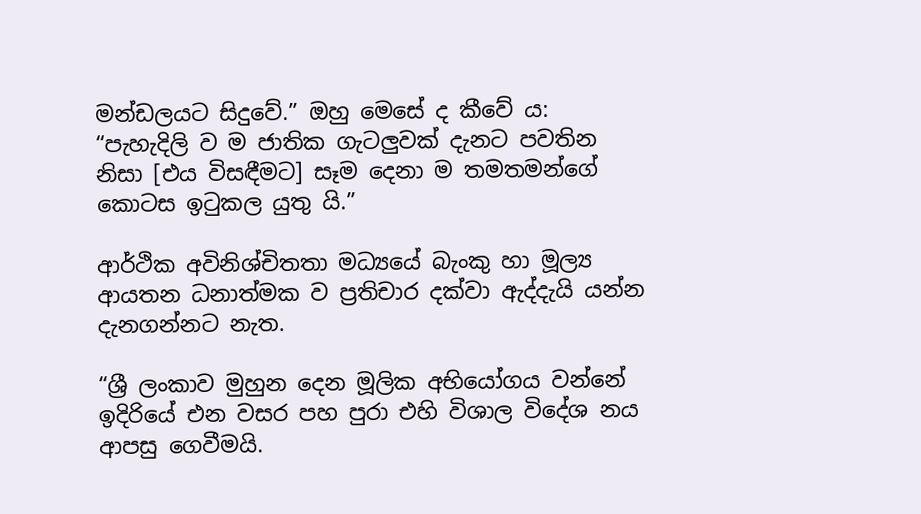මන්ඩලයට සිදුවේ.” ඔහු මෙසේ ද කීවේ ය: “පැහැදිලි ව ම ජාතික ගැටලුවක් දැනට පවතින නිසා [එය විසඳීමට] සෑම දෙනා ම තමතමන්ගේ කොටස ඉටුකල යුතු යි.”

ආර්ථික අවිනිශ්චිතතා මධ්‍යයේ බැංකු හා මූල්‍ය ආයතන ධනාත්මක ව ප්‍රතිචාර දක්වා ඇද්දැයි යන්න දැනගන්නට නැත.

“ශ්‍රී ලංකාව මුහුන දෙන මූලික අභියෝගය වන්නේ ඉදිරියේ එන වසර පහ පුරා එහි විශාල විදේශ නය ආපසු ගෙවීමයි.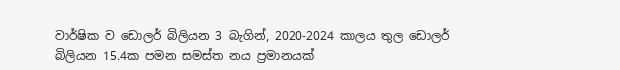වාර්ෂික ව ඩොලර් බිලියන 3 බැගින්, 2020-2024 කාලය තුල ඩොලර් බිලියන 15.4ක පමන සමස්ත නය ප්‍රමානයක්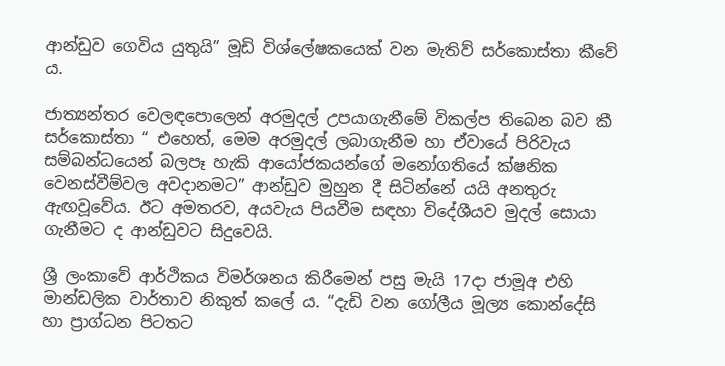ආන්ඩුව ගෙවිය යුතුයි” මූඩි විශ්ලේෂකයෙක් වන මැතිව් සර්කොස්තා කීවේ ය.

ජාත්‍යන්තර වෙලඳපොලෙන් අරමුදල් උපයාගැනීමේ විකල්ප තිබෙන බව කී සර්කොස්තා “ එහෙත්, මෙම අරමුදල් ලබාගැනීම හා ඒවායේ පිරිවැය සම්බන්ධයෙන් බලපෑ හැකි ආයෝජකයන්ගේ මනෝගතියේ ක්ෂනික වෙනස්වීම්වල අවදානමට” ආන්ඩුව මුහුන දී සිටින්නේ යයි අනතුරු ඇඟවූවේය. ඊට අමතරව, අයවැය පියවීම සඳහා විදේශීයව මුදල් සොයා ගැනීමට ද ආන්ඩුවට සිදුවෙයි.

ශ්‍රී ලංකාවේ ආර්ථිකය විමර්ශනය කිරීමෙන් පසු මැයි 17දා ජාමූඅ එහි මාන්ඩලික වාර්තාව නිකුත් කලේ ය. “දැඩි වන ගෝලීය මූල්‍ය කොන්දේසි හා ප්‍රාග්ධන පිටතට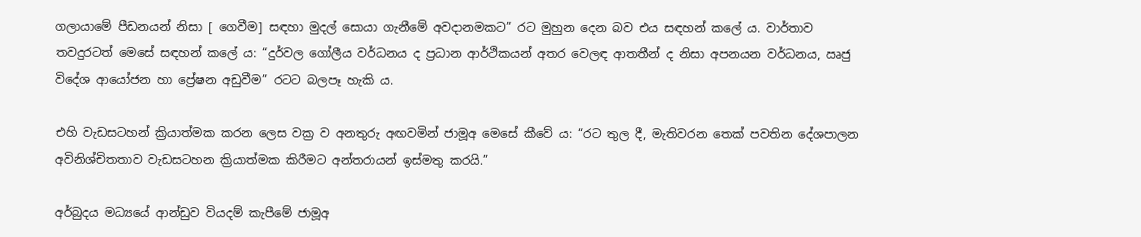ගලායාමේ පීඩනයන් නිසා [ ගෙවීම] සඳහා මුදල් සොයා ගැනීමේ අවදානමකට” රට මුහුන දෙන බව එය සඳහන් කලේ ය. වාර්තාව තවදුරටත් මෙසේ සඳහන් කලේ ය: “දුර්වල ගෝලීය වර්ධනය ද ප්‍රධාන ආර්ථිකයන් අතර වෙලඳ ආතතීන් ද නිසා අපනයන වර්ධනය, ඍජු විදේශ ආයෝජන හා ප්‍රේෂන අඩුවීම” රටට බලපෑ හැකි ය.

එහි වැඩසටහන් ක්‍රියාත්මක කරන ලෙස වක්‍ර ව අනතුරු අඟවමින් ජාමූඅ මෙසේ කීවේ ය: “රට තුල දී, මැතිවරන තෙක් පවතින දේශපාලන අවිනිශ්චිතතාව වැඩසටහන ක්‍රියාත්මක කිරීමට අන්තරායන් ඉස්මතු කරයි.”

අර්බුදය මධ්‍යයේ ආන්ඩුව වියදම් කැපීමේ ජාමූඅ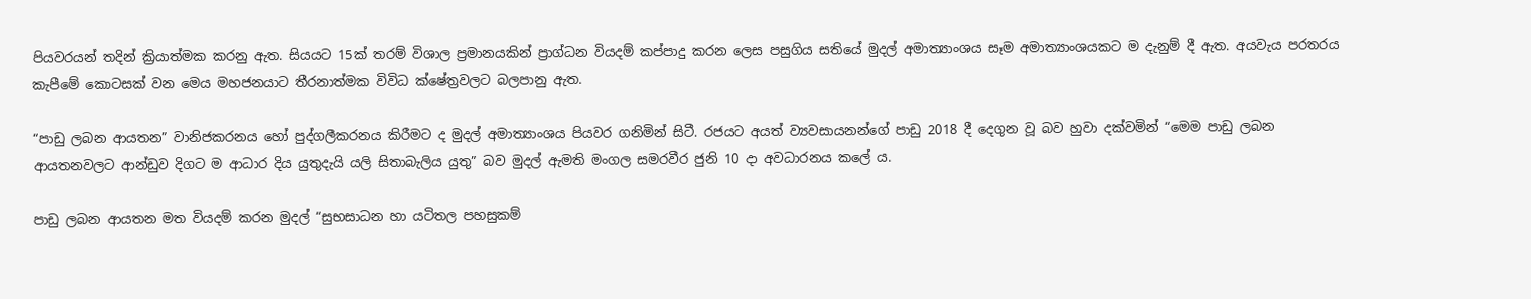පියවරයන් තදින් ක්‍රියාත්මක කරනු ඇත. සියයට 15ක් තරම් විශාල ප්‍රමානයකින් ප්‍රාග්ධන වියදම් කප්පාදු කරන ලෙස පසුගිය සතියේ මුදල් අමාත්‍යාංශය සෑම අමාත්‍යාංශයකට ම දැනුම් දී ඇත. අයවැය පරතරය කැපීමේ කොටසක් වන මෙය මහජනයාට තීරනාත්මක විවිධ ක්ෂේත්‍රවලට බලපානු ඇත.

“පාඩු ලබන ආයතන” වානිජකරනය හෝ පුද්ගලීකරනය කිරීමට ද මුදල් අමාත්‍යාංශය පියවර ගනිමින් සිටී. රජයට අයත් ව්‍යවසායනන්ගේ පාඩු 2018 දී දෙගුන වූ බව හුවා දක්වමින් “මෙම පාඩු ලබන ආයතනවලට ආන්ඩුව දිගට ම ආධාර දිය යුතුදැයි යලි සිතාබැලිය යුතු” බව මුදල් ඇමති මංගල සමරවීර ජුනි 10 දා අවධාරනය කලේ ය.

පාඩු ලබන ආයතන මත වියදම් කරන මුදල් “සුභසාධන හා යටිතල පහසුකම්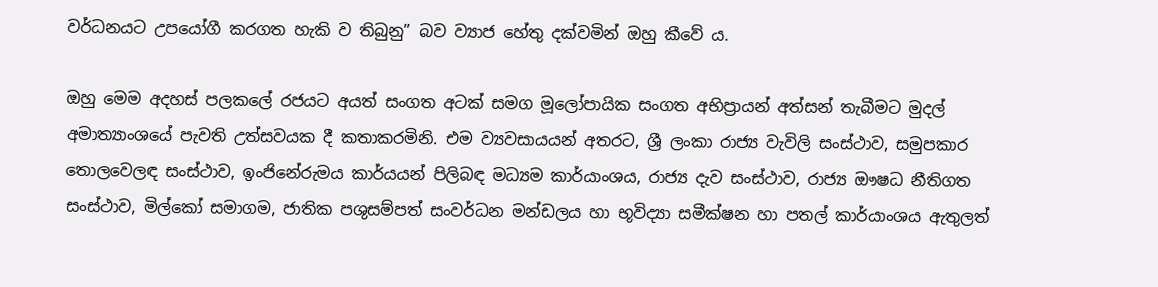වර්ධනයට උපයෝගී කරගත හැකි ව තිබුනු” බව ව්‍යාජ හේතු දක්වමින් ඔහු කීවේ ය.

ඔහු මෙම අදහස් පලකලේ රජයට අයත් සංගත අටක් සමග මූලෝපායික සංගත අභිප්‍රායන් අත්සන් තැබීමට මුදල් අමාත්‍යාංශයේ පැවති උත්සවයක දී කතාකරමිනි. එම ව්‍යවසායයන් අතරට, ශ්‍රී ලංකා රාජ්‍ය වැවිලි සංස්ථාව, සමුපකාර තොලවෙලඳ සංස්ථාව, ඉංජිනේරුමය කාර්යයන් පිලිබඳ මධ්‍යම කාර්යාංශය, රාජ්‍ය දැව සංස්ථාව, රාජ්‍ය ඖෂධ නීතිගත සංස්ථාව, මිල්කෝ සමාගම, ජාතික පශුසම්පත් සංවර්ධන මන්ඩලය හා භූවිද්‍යා සමීක්ෂන හා පතල් කාර්යාංශය ඇතුලත්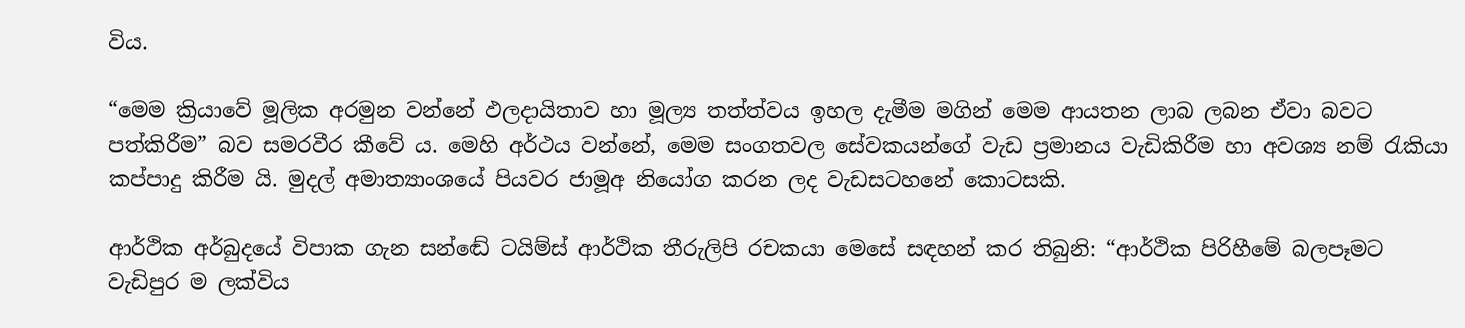විය.

“මෙම ක්‍රියාවේ මූලික අරමුන වන්නේ ඵලදායිතාව හා මූල්‍ය තත්ත්වය ඉහල දැමීම මගින් මෙම ආයතන ලාබ ලබන ඒවා බවට පත්කිරීම” බව සමරවීර කීවේ ය. මෙහි අර්ථය වන්නේ, මෙම සංගතවල සේවකයන්ගේ වැඩ ප්‍රමානය වැඩිකිරීම හා අවශ්‍ය නම් රැකියා කප්පාදු කිරීම යි. මුදල් අමාත්‍යාංශයේ පියවර ජාමූඅ නියෝග කරන ලද වැඩසටහනේ කොටසකි.

ආර්ථික අර්බුදයේ විපාක ගැන සන්ඬේ ටයිම්ස් ආර්ථික තීරුලිපි රචකයා මෙසේ සඳහන් කර තිබුනි: “ආර්ථික පිරිහීමේ බලපෑමට වැඩිපුර ම ලක්විය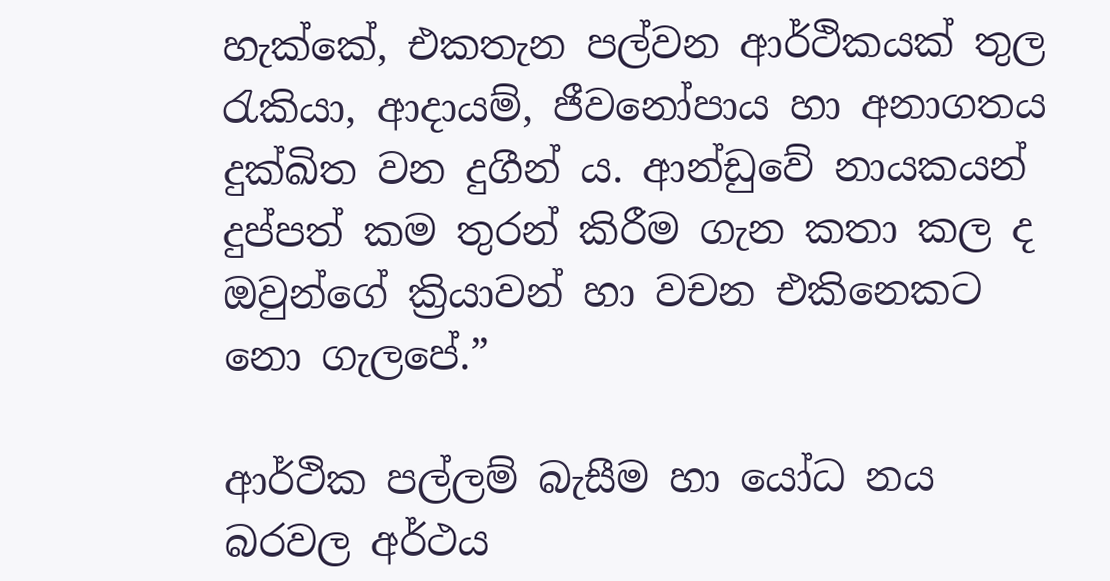හැක්කේ, එකතැන පල්වන ආර්ථිකයක් තුල රැකියා, ආදායම්, ජීවනෝපාය හා අනාගතය දුක්ඛිත වන දුගීන් ය. ආන්ඩුවේ නායකයන් දුප්පත් කම තුරන් කිරීම ගැන කතා කල ද ඔවුන්ගේ ක්‍රියාවන් හා වචන එකිනෙකට නො ගැලපේ.”

ආර්ථික පල්ලම් බැසීම හා යෝධ නය බරවල අර්ථය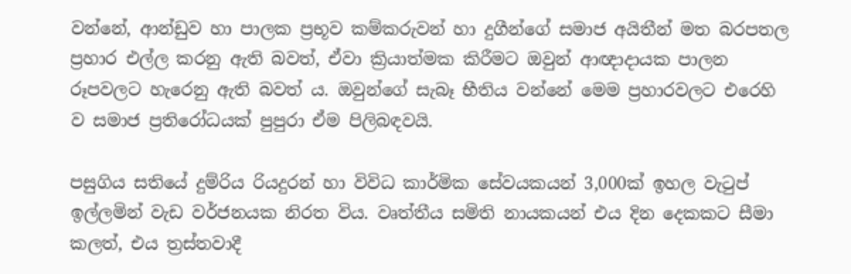වන්නේ, ආන්ඩුව හා පාලක ප්‍රභූව කම්කරුවන් හා දුගීන්ගේ සමාජ අයිතීන් මත බරපතල ප්‍රහාර එල්ල කරනු ඇති බවත්, ඒවා ක්‍රියාත්මක කිරීමට ඔවුන් ආඥාදායක පාලන රූපවලට හැරෙනු ඇති බවත් ය. ඔවුන්ගේ සැබෑ භීතිය වන්නේ මෙම ප්‍රහාරවලට එරෙහි ව සමාජ ප්‍රතිරෝධයක් පුපුරා ඒම පිලිබඳවයි.

පසුගිය සතියේ දුම්රිය රියදුරන් හා විවිධ කාර්මික සේවයකයන් 3,000ක් ඉහල වැටුප් ඉල්ලමින් වැඩ වර්ජනයක නිරත විය. වෘත්තීය සමිති නායකයන් එය දින දෙකකට සීමා කලත්, එය ත්‍රස්තවාදී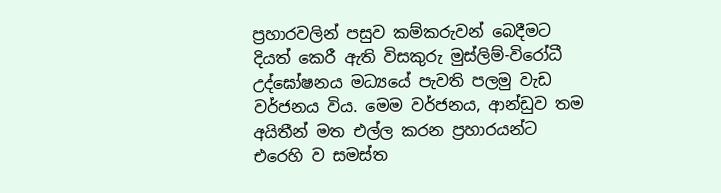ප්‍රහාරවලින් පසුව කම්කරුවන් බෙදීමට දියත් කෙරී ඇති විසකුරු මුස්ලිම්-විරෝධී උද්ඝෝෂනය මධ්‍යයේ පැවති පලමු වැඩ වර්ජනය විය. මෙම වර්ජනය, ආන්ඩුව තම අයිතීන් මත එල්ල කරන ප්‍රහාරයන්ට එරෙහි ව සමස්ත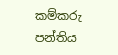කම්කරු පන්තිය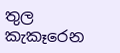තුල කැකෑරෙන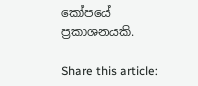කෝපයේ ප්‍රකාශනයකි.

Share this article: